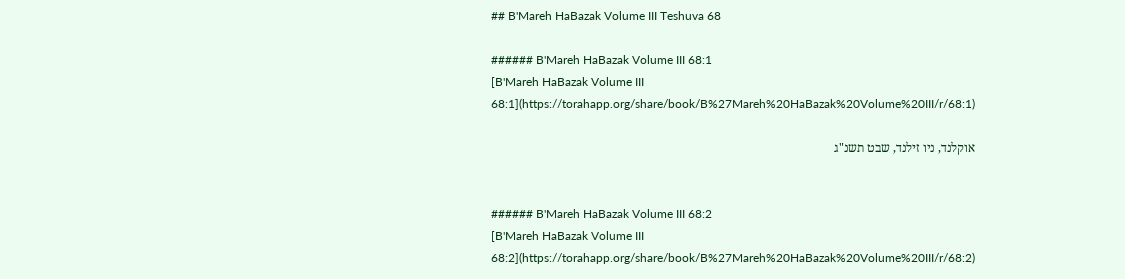## B'Mareh HaBazak Volume III Teshuva 68

###### B'Mareh HaBazak Volume III 68:1
[B'Mareh HaBazak Volume III 68:1](https://torahapp.org/share/book/B%27Mareh%20HaBazak%20Volume%20III/r/68:1)

אוקלנד, ניו זילנד, שבט תשנ"ג


###### B'Mareh HaBazak Volume III 68:2
[B'Mareh HaBazak Volume III 68:2](https://torahapp.org/share/book/B%27Mareh%20HaBazak%20Volume%20III/r/68:2)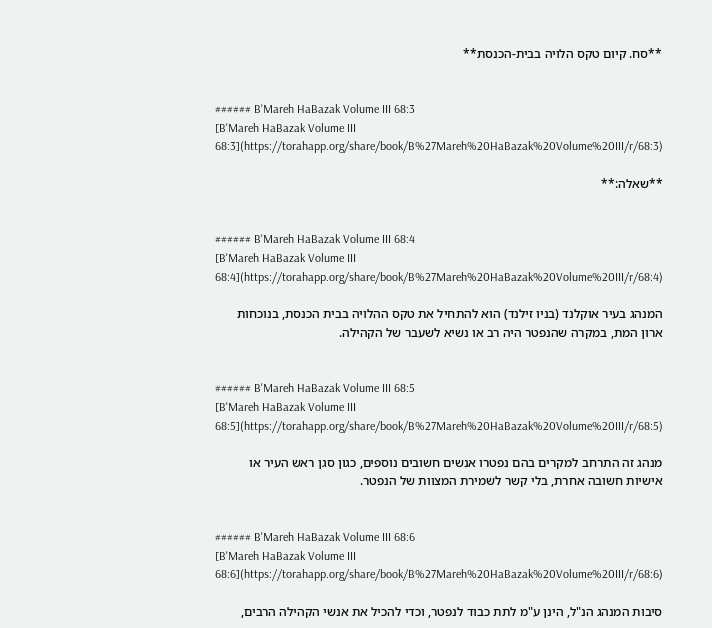**סח. קיום טקס הלויה בבית-הכנסת**


###### B'Mareh HaBazak Volume III 68:3
[B'Mareh HaBazak Volume III 68:3](https://torahapp.org/share/book/B%27Mareh%20HaBazak%20Volume%20III/r/68:3)

**שאלה:**


###### B'Mareh HaBazak Volume III 68:4
[B'Mareh HaBazak Volume III 68:4](https://torahapp.org/share/book/B%27Mareh%20HaBazak%20Volume%20III/r/68:4)

המנהג בעיר אוקלנד (בניו זילנד) הוא להתחיל את טקס ההלויה בבית הכנסת, בנוכחות ארון המת, במקרה שהנפטר היה רב או נשיא לשעבר של הקהילה.


###### B'Mareh HaBazak Volume III 68:5
[B'Mareh HaBazak Volume III 68:5](https://torahapp.org/share/book/B%27Mareh%20HaBazak%20Volume%20III/r/68:5)

מנהג זה התרחב למקרים בהם נפטרו אנשים חשובים נוספים, כגון סגן ראש העיר או אישיות חשובה אחרת, בלי קשר לשמירת המצוות של הנפטר.


###### B'Mareh HaBazak Volume III 68:6
[B'Mareh HaBazak Volume III 68:6](https://torahapp.org/share/book/B%27Mareh%20HaBazak%20Volume%20III/r/68:6)

סיבות המנהג הנ"ל, הינן ע"מ לתת כבוד לנפטר, וכדי להכיל את אנשי הקהילה הרבים,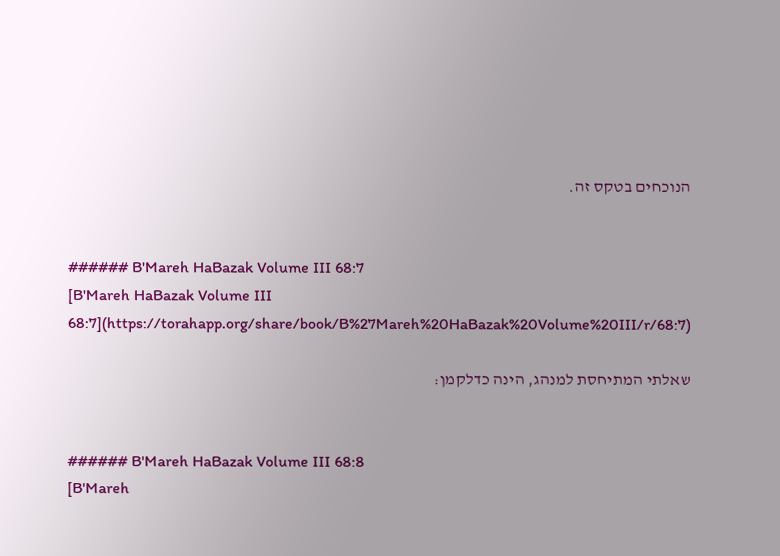הנוכחים בטקס זה.


###### B'Mareh HaBazak Volume III 68:7
[B'Mareh HaBazak Volume III 68:7](https://torahapp.org/share/book/B%27Mareh%20HaBazak%20Volume%20III/r/68:7)

שאלתי המתיחסת למנהג, הינה כדלקמן:


###### B'Mareh HaBazak Volume III 68:8
[B'Mareh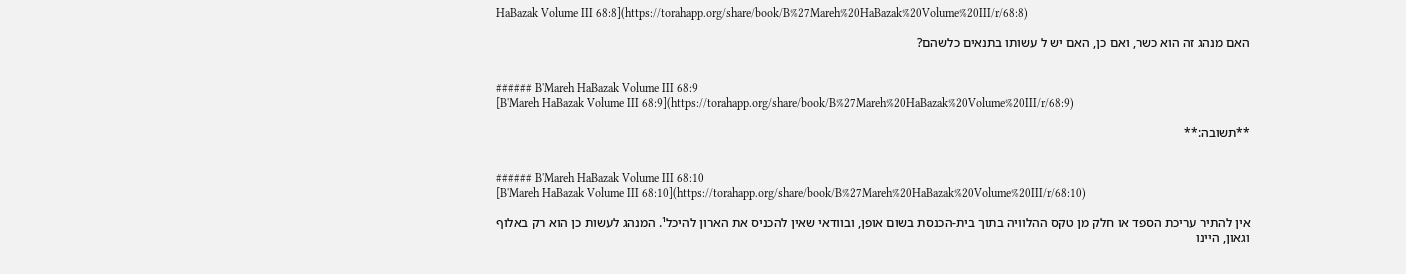HaBazak Volume III 68:8](https://torahapp.org/share/book/B%27Mareh%20HaBazak%20Volume%20III/r/68:8)

האם מנהג זה הוא כשר, ואם כן, האם יש ל עשותו בתנאים כלשהם?


###### B'Mareh HaBazak Volume III 68:9
[B'Mareh HaBazak Volume III 68:9](https://torahapp.org/share/book/B%27Mareh%20HaBazak%20Volume%20III/r/68:9)

**תשובה:**


###### B'Mareh HaBazak Volume III 68:10
[B'Mareh HaBazak Volume III 68:10](https://torahapp.org/share/book/B%27Mareh%20HaBazak%20Volume%20III/r/68:10)

אין להתיר עריכת הספד או חלק מן טקס ההלוויה בתוך בית-הכנסת בשום אופן, ובוודאי שאין להכניס את הארון להיכל¹. המנהג לעשות כן הוא רק באלוף וגאון, היינו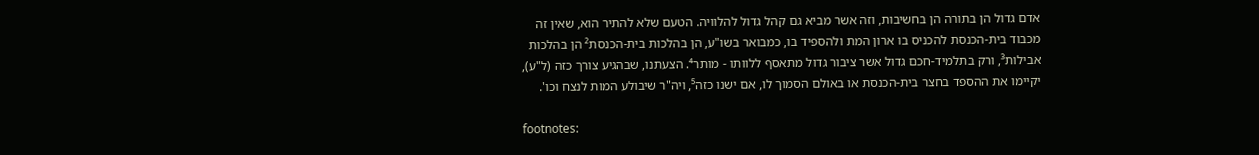אדם גדול הן בתורה הן בחשיבות, וזה אשר מביא גם קהל גדול להלוויה. הטעם שלא להתיר הוא, שאין זה מכבוד בית-הכנסת להכניס בו ארון המת ולהספיד בו, כמבואר בשו"ע, הן בהלכות בית-הכנסת² הן בהלכות אבילות³, ורק בתלמיד-חכם גדול אשר ציבור גדול מתאסף ללוותו - מותר⁴. הצעתנו, שבהגיע צורך כזה (ל"ע), יקיימו את ההספד בחצר בית-הכנסת או באולם הסמוך לו, אם ישנו כזה⁵, ויה"ר שיבולע המות לנצח וכו'.

footnotes: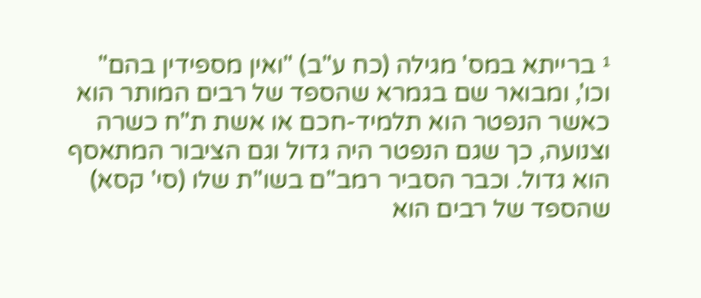¹ ברייתא במס' מגילה (כח ע"ב) "ואין מספידין בהם" וכו', ומבואר שם בגמרא שהספד של רבים המותר הוא כאשר הנפטר הוא תלמיד-חכם או אשת ת"ח כשרה וצנועה, כך שגם הנפטר היה גדול וגם הציבור המתאסף הוא גדול. וכבר הסביר רמב"ם בשו"ת שלו (סי' קסא) שהספד של רבים הוא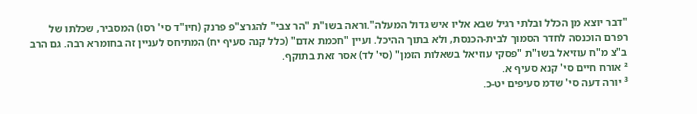"דבר יוצא מן הכלל ובלתי רגיל שבא אליו איש גדול המעלה".וראה בשו"ת "הר צבי" להגרצ"פ פרנק (חיו"ד סי' רסו) המסביר, שכלתו של רפרם הוכנסה לחדר הסמוך לבית-הכנסת, ולא בתוך ההיכל. ועיין "חכמת אדם" (כלל קנה סעיף יח) המתיחס לעניין זה בחומרא רבה. גם הרב ב"צ מ"ח עוזיאל בשו"ת "פסקי עוזיאל בשאלות הזמן" (סי' לד) אסר זאת בתוקף.
² אורח חיים סי' קנא סעיף א.
³ יורה דעה סי' שדמ סעיפים יט-כ.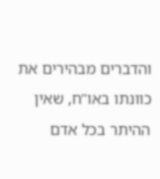והדברים מבהירים את כוונתו באו"ח, שאין ההיתר בכל אדם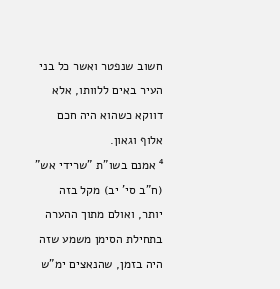חשוב שנפטר ואשר כל בני העיר באים ללוותו, אלא דווקא כשהוא היה חכם אלוף וגאון.
⁴ אמנם בשו"ת "שרידי אש" (ח"ב סי' יב) מקל בזה יותר, ואולם מתוך ההערה בתחילת הסימן משמע שזה היה בזמן, שהנאצים ימ"ש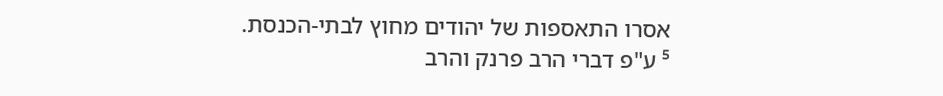אסרו התאספות של יהודים מחוץ לבתי-הכנסת.
⁵ ע"פ דברי הרב פרנק והרב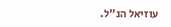עוזיאל הנ"ל.